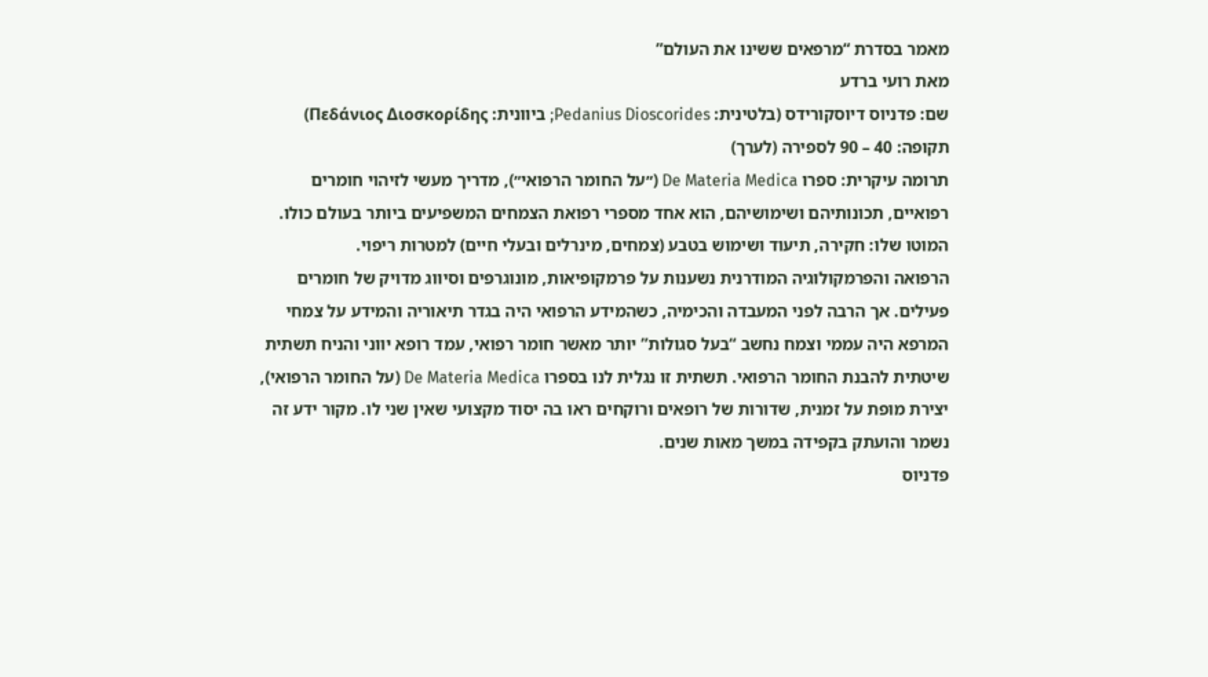מאמר בסדרת “מרפאים ששינו את העולם”
מאת רועי ברדע
שם: פדניוס דיוסקורידס (בלטינית: Pedanius Dioscorides; ביוונית: Πεδάνιος Διοσκορίδης)
תקופה: 40 – 90 לספירה (לערך)
תרומה עיקרית: ספרו De Materia Medica (״על החומר הרפואי״), מדריך מעשי לזיהוי חומרים רפואיים, תכונותיהם ושימושיהם, הוא אחד מספרי רפואת הצמחים המשפיעים ביותר בעולם כולו.
המוטו שלו: חקירה, תיעוד ושימוש בטבע (צמחים, מינרלים ובעלי חיים) למטרות ריפוי.
הרפואה והפרמקולוגיה המודרנית נשענות על פרמקופיאות, מונוגרפים וסיווג מדויק של חומרים פעילים. אך הרבה לפני המעבדה והכימיה, כשהמידע הרפואי היה בגדר תיאוריה והמידע על צמחי המרפא היה עממי וצמח נחשב “בעל סגולות” יותר מאשר חומר רפואי, עמד רופא יווני והניח תשתית שיטתית להבנת החומר הרפואי. תשתית זו נגלית לנו בספרו De Materia Medica (על החומר הרפואי), יצירת מופת על זמנית, שדורות של רופאים ורוקחים ראו בה יסוד מקצועי שאין שני לו. מקור ידע זה נשמר והועתק בקפידה במשך מאות שנים.
פדניוס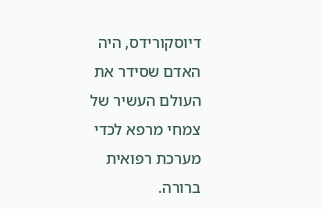דיוסקורידס, היה האדם שסידר את העולם העשיר של צמחי מרפא לכדי מערכת רפואית ברורה.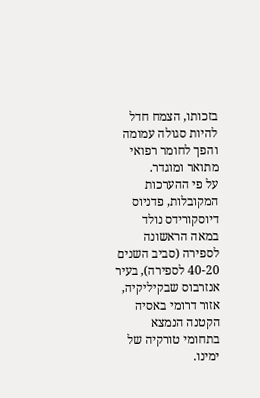בזכותו, הצמח חדל להיות סגולה עמומה והפך לחומר רפואי מתואר ומוגדר.
על פי ההערכות המקובלות, פדניוס דיוסקורידס נולד במאה הראשונה לספירה (סביב השנים 40-20 לספירה), בעיר אנזרבוס שבקיליקיה, אזור דרומי באסיה הקטנה הנמצא בתחומי טורקיה של ימינו.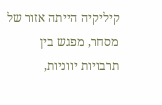קיליקיה הייתה אזור של מסחר, מפגש בין תרבויות יווניות,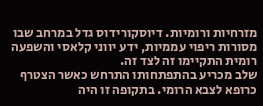מזרחיות ורומיות. דיוסקורידוס גדל במרחב שבו מסורות ריפוי עממיות, ידע יווני קלאסי והשפעה רומית התקיימו זה לצד זה.
שלב מכריע בהתפתחותו התרחש כאשר הצטרף כרופא לצבא הרומי. בתקופה זו היה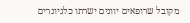מקובל שרופאים יוונים ישרתו כלגיונרים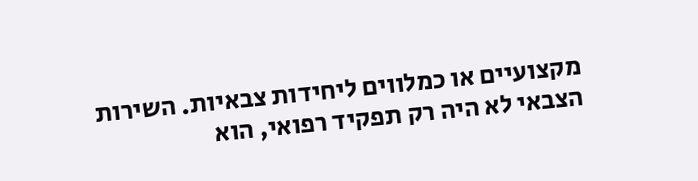מקצועיים או כמלווים ליחידות צבאיות. השירות הצבאי לא היה רק תפקיד רפואי, הוא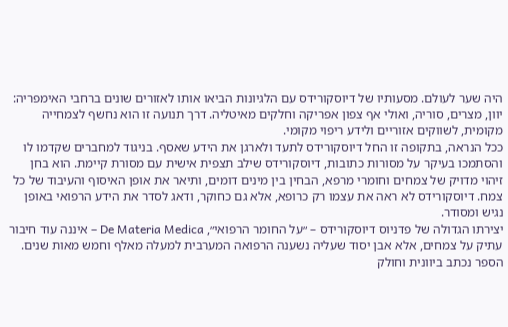היה שער לעולם. מסעותיו של דיוסקורידס עם הלגיונות הביאו אותו לאזורים שונים ברחבי האימפריה: יוון, מצרים, סוריה, ואולי אף צפון אפריקה וחלקים מאיטליה. דרך תנועה זו הוא נחשף לצמחייה מקומית, לשווקים אזוריים ולידע ריפוי מקומי.
ככל הנראה, בתקופה זו החל דיוסקורידס לתעד ולארגן את הידע שאסף. בניגוד למחברים שקדמו לו והסתמכו בעיקר על מסורות כתובות, דיוסקורידס שילב תצפית אישית עם מסורת קיימת. הוא בחן זיהוי מדויק של צמחים וחומרי מרפא, הבחין בין מינים דומים, ותיאר את אופן האיסוף והעיבוד של כל צמח. דיוסקורידס לא ראה את עצמו רק כרופא, אלא גם כחוקר, ודאג לסדר את הידע הרפואי באופן נגיש ומסודר.
יצירתו הגדולה של פדניוס דיוסקורידס – ״על החומר הרפואי״, De Materia Medica – איננה עוד חיבור עתיק על צמחים, אלא אבן יסוד שעליה נשענה הרפואה המערבית למעלה מאלף וחמש מאות שנים. הספר נכתב ביוונית וחולק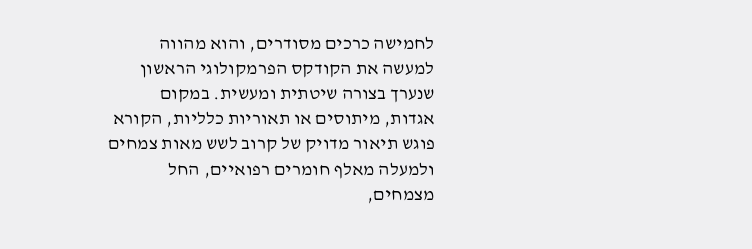לחמישה כרכים מסודרים, והוא מהווה למעשה את הקודקס הפרמקולוגי הראשון שנערך בצורה שיטתית ומעשית. במקום אגדות, מיתוסים או תאוריות כלליות, הקורא פוגש תיאור מדויק של קרוב לשש מאות צמחים ולמעלה מאלף חומרים רפואיים, החל מצמחים,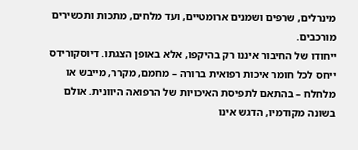מינרלים, שרפים ושמנים ארומטיים, ועד מלחים, מתכות ותכשירים מורכבים.
ייחודו של החיבור איננו רק בהיקפו, אלא באופן הצגתו. דיוסקורידס ייחס לכל חומר איכות רפואית ברורה – מחמם, מקרר, מייבש או מלחלח – בהתאם לתפיסת האיכויות של הרפואה היוונית. אולם בשונה מקודמיו, הדגש אינו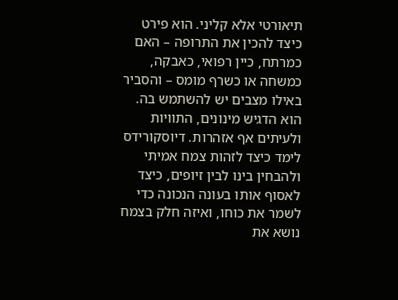תיאורטי אלא קליני. הוא פירט כיצד להכין את התרופה – האם כמרתח, כיין רפואי, כאבקה, כמשחה או כשרף מומס – והסביר באילו מצבים יש להשתמש בה. הוא הדגיש מינונים, התוויות ולעיתים אף אזהרות. דיוסקורידס לימד כיצד לזהות צמח אמיתי ולהבחין בינו לבין זיופים, כיצד לאסוף אותו בעונה הנכונה כדי לשמר את כוחו, ואיזה חלק בצמח נושא את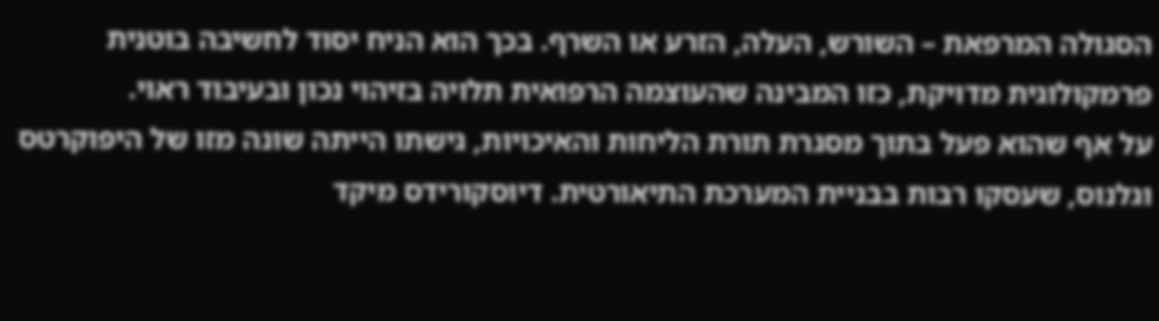הסגולה המרפאת – השורש, העלה, הזרע או השרף. בכך הוא הניח יסוד לחשיבה בוטנית פרמקולוגית מדויקת, כזו המבינה שהעוצמה הרפואית תלויה בזיהוי נכון ובעיבוד ראוי.
על אף שהוא פעל בתוך מסגרת תורת הליחות והאיכויות, גישתו הייתה שונה מזו של היפוקרטס וגלנוס, שעסקו רבות בבניית המערכת התיאורטית. דיוסקורידס מיקד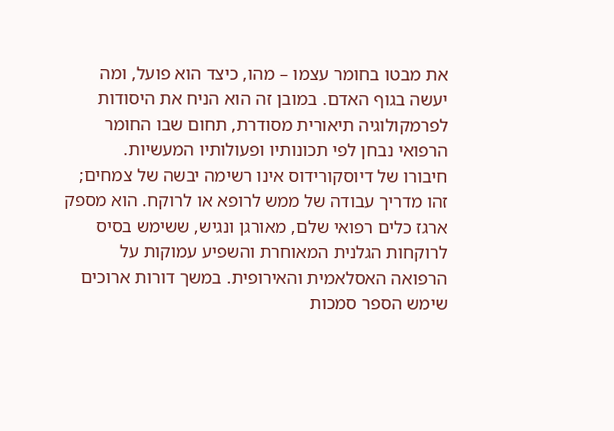את מבטו בחומר עצמו – מהו, כיצד הוא פועל, ומה יעשה בגוף האדם. במובן זה הוא הניח את היסודות לפרמקולוגיה תיאורית מסודרת, תחום שבו החומר הרפואי נבחן לפי תכונותיו ופעולותיו המעשיות.
חיבורו של דיוסקורידוס אינו רשימה יבשה של צמחים; זהו מדריך עבודה של ממש לרופא או לרוקח. הוא מספק ארגז כלים רפואי שלם, מאורגן ונגיש, ששימש בסיס לרוקחות הגלנית המאוחרת והשפיע עמוקות על הרפואה האסלאמית והאירופית. במשך דורות ארוכים שימש הספר סמכות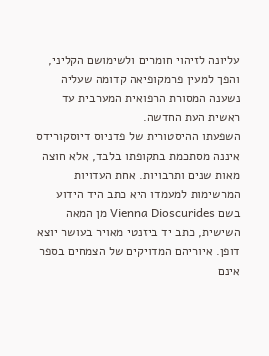עליונה לזיהוי חומרים ולשימושם הקליני, והפך למעין פרמקופיאה קדומה שעליה נשענה המסורת הרפואית המערבית עד ראשית העת החדשה.
השפעתו ההיסטורית של פדניוס דיוסקורידס איננה מסתכמת בתקופתו בלבד, אלא חוצה מאות שנים ותרבויות. אחת העדויות המרשימות למעמדו היא כתב היד הידוע בשם Vienna Dioscurides מן המאה השישית, כתב יד ביזנטי מאויר בעושר יוצא דופן. איוריהם המדויקים של הצמחים בספר אינם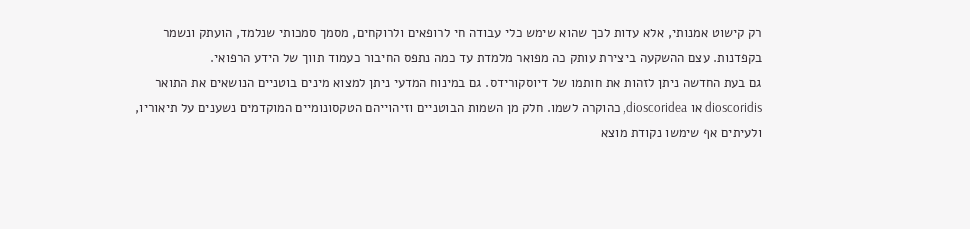רק קישוט אמנותי, אלא עדות לכך שהוא שימש כלי עבודה חי לרופאים ולרוקחים, מסמך סמכותי שנלמד, הועתק ונשמר בקפדנות. עצם ההשקעה ביצירת עותק כה מפואר מלמדת עד כמה נתפס החיבור כעמוד תווך של הידע הרפואי.
גם בעת החדשה ניתן לזהות את חותמו של דיוסקורידס. גם במינוח המדעי ניתן למצוא מינים בוטניים הנושאים את התואר dioscoridis או dioscoridea, כהוקרה לשמו. חלק מן השמות הבוטניים וזיהוייהם הטקסונומיים המוקדמים נשענים על תיאוריו, ולעיתים אף שימשו נקודת מוצא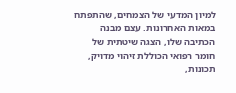למיון המדעי של הצמחים, שהתפתח במאות האחרונות. עצם מבנה הכתיבה שלו, הצגה שיטתית של חומר רפואי הכוללת זיהוי מדויק, תכונות,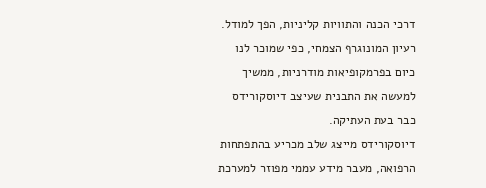דרכי הכנה והתוויות קליניות, הפך למודל. רעיון המונוגרף הצמחי, כפי שמוכר לנו כיום בפרמקופיאות מודרניות, ממשיך למעשה את התבנית שעיצב דיוסקורידס כבר בעת העתיקה.
דיוסקורידס מייצג שלב מכריע בהתפתחות הרפואה, מעבר מידע עממי מפוזר למערכת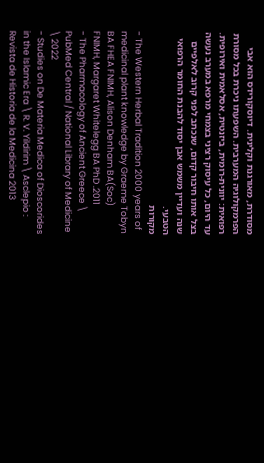מסודרת, מאורגנת וקלינית. דיוסקורידס הוא אבי הפרמקולוגיה המערבית. השפעתו ניכרת בכל מסורת רפואית: יוונית-רומית, ביזנטית, אסלאמית ואירופית. עד היום, כל עיסוק רציני בצמחי מרפא במערב נעשה בצל אותו חיבור קדום, שנכתב לפני קרוב לאלפיים שנה ועדיין משמש אבן יסוד להבנת החומר הרפואי הטבעי.
מקורות
- The Western Herbal Tradition 2000 years of medicinal plant knowledge by Graeme Tobyn BA FHEA FNIMH, Alison Denham BA(Soc) FNIMH, Margaret Whitelegg BA PhD .2011
- The Pharmacology of Ancient Greece \ PubMed Central / National Library of Medicine \ 2022
- Studies on De Materia Medica of Dioscorides in the Islamic Era \ R. V. Yildirim \ Asclepio : Revista de Historia de la Medicina 2013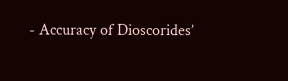- Accuracy of Dioscorides’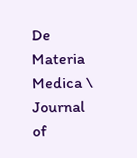De Materia Medica \ Journal of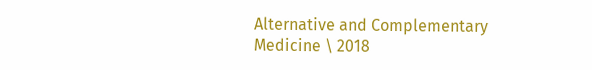Alternative and Complementary Medicine \ 2018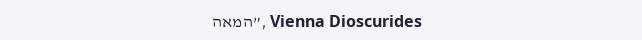Vienna Dioscurides ,”המאה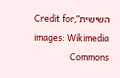השישית”,Credit for images: Wikimedia Commons